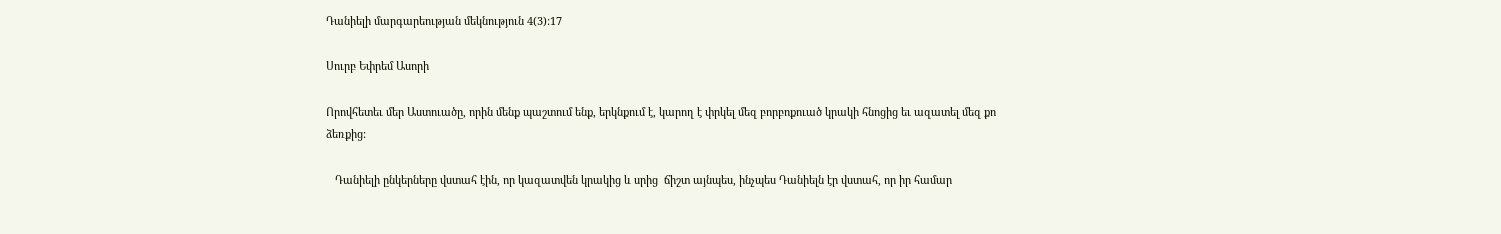Դանիելի մարգարեության մեկնություն 4(3):17

Սուրբ Եփրեմ Ասորի

Որովհետեւ մեր Աստուածը, որին մենք պաշտում ենք, երկնքում է, կարող է փրկել մեզ բորբոքուած կրակի հնոցից եւ ազատել մեզ քո ձեռքից:

   Դանիելի ընկերները վստահ էին, որ կազատվեն կրակից և սրից  ճիշտ այնպես, ինչպես Դանիելն էր վստահ, որ իր համար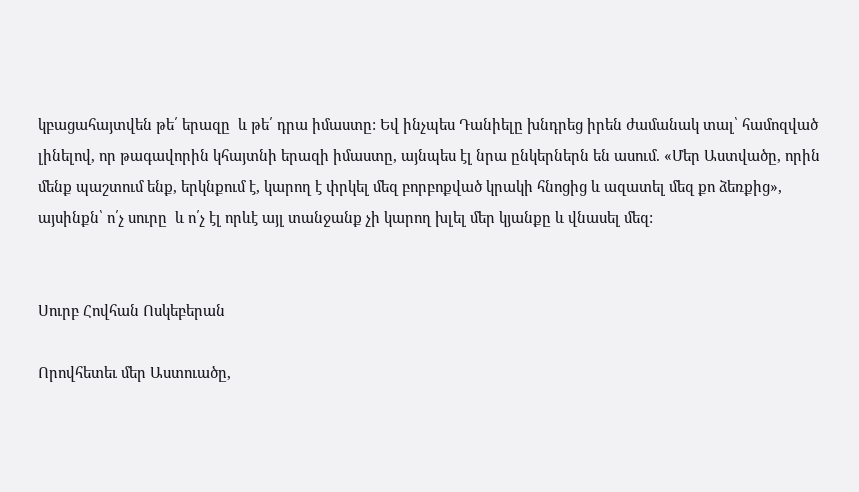կբացահայտվեն թե՛ երազը  և թե՛ դրա իմաստը: Եվ ինչպես Դանիելը խնդրեց իրեն ժամանակ տալ՝ համոզված լինելով, որ թագավորին կհայտնի երազի իմաստը, այնպես էլ նրա ընկերներն են ասում. «Մեր Աստվածը, որին մենք պաշտում ենք, երկնքում է, կարող է փրկել մեզ բորբոքված կրակի հնոցից և ազատել մեզ քո ձեռքից», այսինքն՝ ո՛չ սուրը  և ո՛չ էլ որևէ այլ տանջանք չի կարող խլել մեր կյանքը և վնասել մեզ:


Սուրբ Հովհան Ոսկեբերան

Որովհետեւ մեր Աստուածը,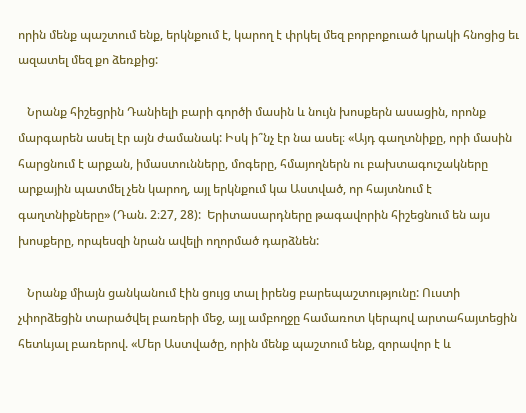որին մենք պաշտում ենք, երկնքում է, կարող է փրկել մեզ բորբոքուած կրակի հնոցից եւ ազատել մեզ քո ձեռքից:

   Նրանք հիշեցրին Դանիելի բարի գործի մասին և նույն խոսքերն ասացին, որոնք մարգարեն ասել էր այն ժամանակ: Իսկ ի՞նչ էր նա ասել։ «Այդ գաղտնիքը, որի մասին հարցնում է արքան, իմաստունները, մոգերը, հմայողներն ու բախտագուշակները արքային պատմել չեն կարող, այլ երկնքում կա Աստված, որ հայտնում է գաղտնիքները» (Դան. 2։27, 28):  Երիտասարդները թագավորին հիշեցնում են այս խոսքերը, որպեսզի նրան ավելի ողորմած դարձնեն:

   Նրանք միայն ցանկանում էին ցույց տալ իրենց բարեպաշտությունը: Ուստի չփորձեցին տարածվել բառերի մեջ, այլ ամբողջը համառոտ կերպով արտահայտեցին հետևյալ բառերով. «Մեր Աստվածը, որին մենք պաշտում ենք, զորավոր է և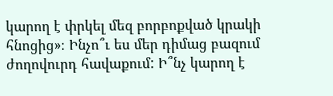կարող է փրկել մեզ բորբոքված կրակի հնոցից»։ Ինչո՞ւ ես մեր դիմաց բազում ժողովուրդ հավաքում: Ի՞նչ կարող է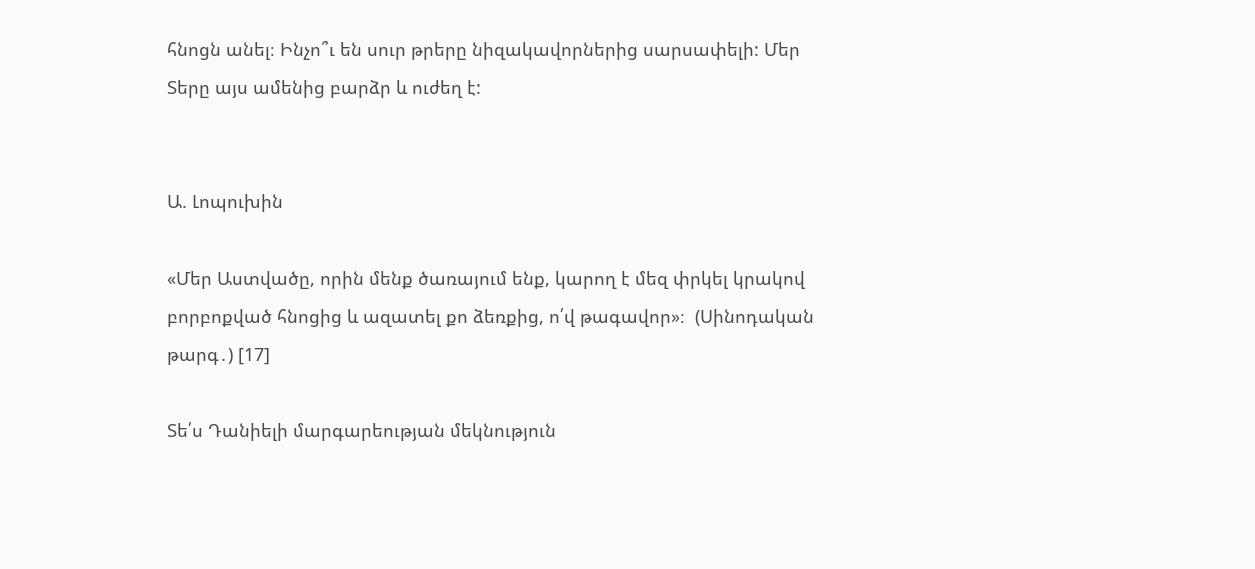հնոցն անել։ Ինչո՞ւ են սուր թրերը նիզակավորներից սարսափելի: Մեր Տերը այս ամենից բարձր և ուժեղ է:


Ա. Լոպուխին

«Մեր Աստվածը, որին մենք ծառայում ենք, կարող է մեզ փրկել կրակով բորբոքված հնոցից և ազատել քո ձեռքից, ո՛վ թագավոր»։  (Սինոդական թարգ․) [17]

Տե՛ս Դանիելի մարգարեության մեկնություն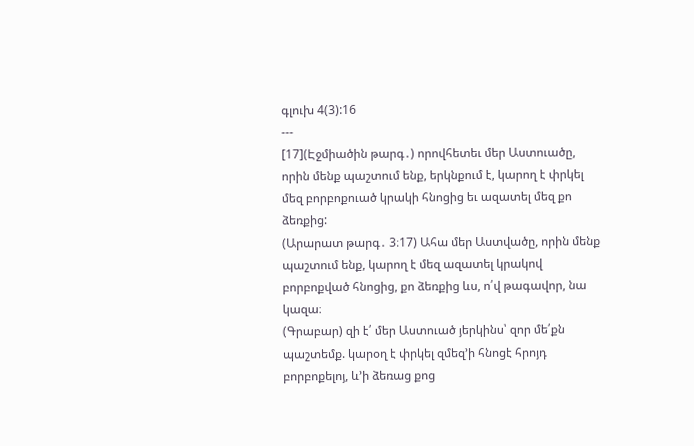գլուխ 4(3):16
---
[17](Էջմիածին թարգ․) որովհետեւ մեր Աստուածը, որին մենք պաշտում ենք, երկնքում է, կարող է փրկել մեզ բորբոքուած կրակի հնոցից եւ ազատել մեզ քո ձեռքից:
(Արարատ թարգ․ 3։17) Ահա մեր Աստվածը, որին մենք պաշտում ենք, կարող է մեզ ազատել կրակով բորբոքված հնոցից, քո ձեռքից ևս, ո՛վ թագավոր, նա կազա։
(Գրաբար) զի է՛ մեր Աստուած յերկինս՝ զոր մե՛քն պաշտեմք. կարօղ է փրկել զմեզ’ի հնոցէ հրոյդ բորբոքելոյ, և’ի ձեռաց քոց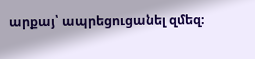արքայ՝ ապրեցուցանել զմեզ։